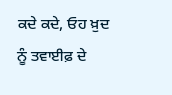ਕਦੇ ਕਦੇ, ਓਹ ਖ਼ੁਦ ਨੂੰ ਤਵਾਈਫ਼ ਦੇ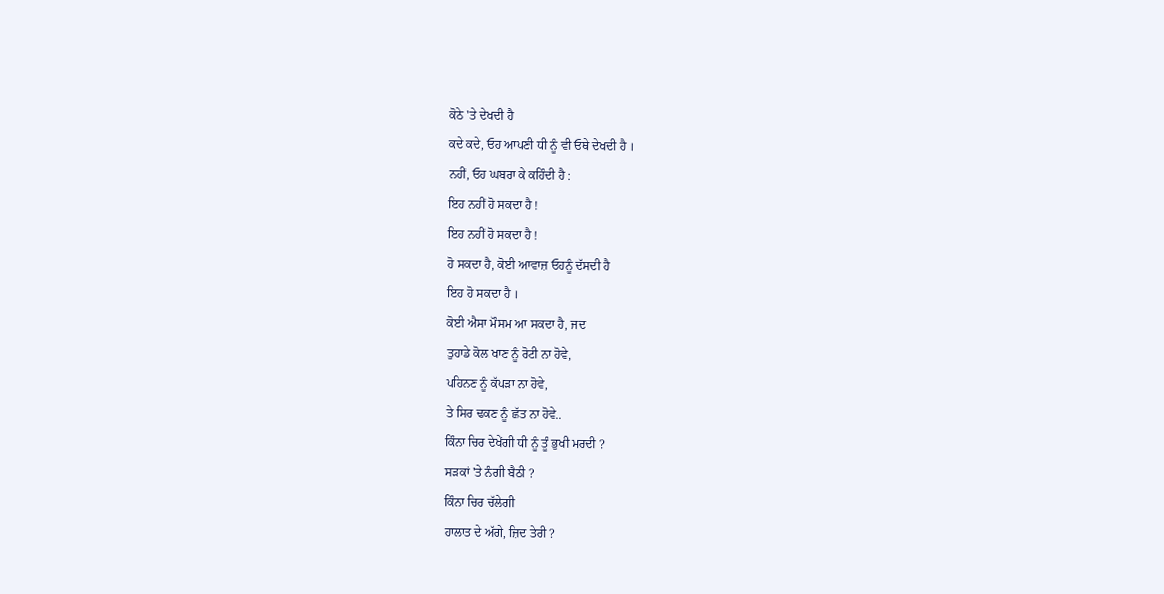ਕੋਠੇ 'ਤੇ ਦੇਖਦੀ ਹੈ
ਕਦੇ ਕਦੇ, ਓਹ ਆਪਣੀ ਧੀ ਨੂੰ ਵੀ ਓਥੇ ਦੇਖਦੀ ਹੈ ।
ਨਹੀਂ, ਓਹ ਘਬਰਾ ਕੇ ਕਹਿੰਦੀ ਹੈ :
ਇਹ ਨਹੀਂ ਹੋ ਸਕਦਾ ਹੈ !
ਇਹ ਨਹੀਂ ਹੋ ਸਕਦਾ ਹੈ !
ਹੋ ਸਕਦਾ ਹੈ, ਕੋਈ ਆਵਾਜ਼ ਓਹਨੂੰ ਦੱਸਦੀ ਹੈ
ਇਹ ਹੋ ਸਕਦਾ ਹੈ ।
ਕੋਈ ਐਸਾ ਮੌਸਮ ਆ ਸਕਦਾ ਹੈ, ਜਦ
ਤੁਹਾਡੇ ਕੋਲ ਖਾਣ ਨੂੰ ਰੋਟੀ ਨਾ ਹੋਵੇ,
ਪਹਿਨਣ ਨੂੰ ਕੱਪੜਾ ਨਾ ਹੋਵੇ,
ਤੇ ਸਿਰ ਢਕਣ ਨੂੰ ਛੱਤ ਨਾ ਹੋਵੇ..
ਕਿੰਨਾ ਚਿਰ ਦੇਖੇਂਗੀ ਧੀ ਨੂੰ ਤੂੰ ਭੁਖੀ ਮਰਦੀ ?
ਸੜਕਾਂ 'ਤੇ ਨੰਗੀ ਬੈਠੀ ?
ਕਿੰਨਾ ਚਿਰ ਚੱਲੇਗੀ
ਹਾਲਾਤ ਦੇ ਅੱਗੇ, ਜ਼ਿਦ ਤੇਰੀ ?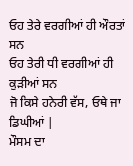ਓਹ ਤੇਰੇ ਵਰਗੀਆਂ ਹੀ ਔਰਤਾਂ ਸਨ
ਓਹ ਤੇਰੀ ਧੀ ਵਰਗੀਆਂ ਹੀ ਕੁੜੀਆਂ ਸਨ
ਜੋ ਕਿਸੇ ਹਨੇਰੀ ਵੱਸ, ਓਥੇ ਜਾ ਡਿਘੀਆਂ |
ਮੌਸਮ ਦਾ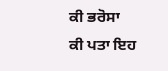ਕੀ ਭਰੋਸਾ
ਕੀ ਪਤਾ ਇਹ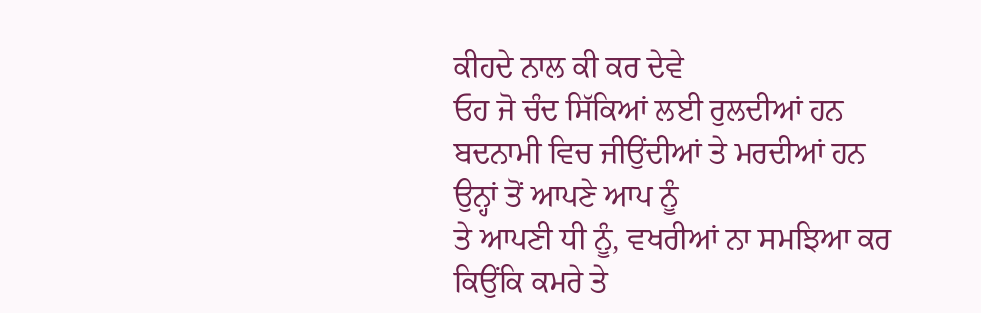ਕੀਹਦੇ ਨਾਲ ਕੀ ਕਰ ਦੇਵੇ
ਓਹ ਜੋ ਚੰਦ ਸਿੱਕਿਆਂ ਲਈ ਰੁਲਦੀਆਂ ਹਨ
ਬਦਨਾਮੀ ਵਿਚ ਜੀਉਂਦੀਆਂ ਤੇ ਮਰਦੀਆਂ ਹਨ
ਉਨ੍ਹਾਂ ਤੋਂ ਆਪਣੇ ਆਪ ਨੂੰ
ਤੇ ਆਪਣੀ ਧੀ ਨੂੰ, ਵਖਰੀਆਂ ਨਾ ਸਮਝਿਆ ਕਰ
ਕਿਉਂਕਿ ਕਮਰੇ ਤੇ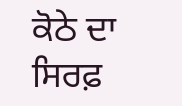ਕੋਠੇ ਦਾ
ਸਿਰਫ਼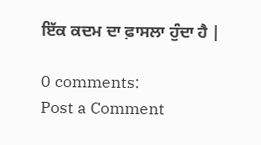ਇੱਕ ਕਦਮ ਦਾ ਫ਼ਾਸਲਾ ਹੁੰਦਾ ਹੈ |

0 comments:
Post a Comment